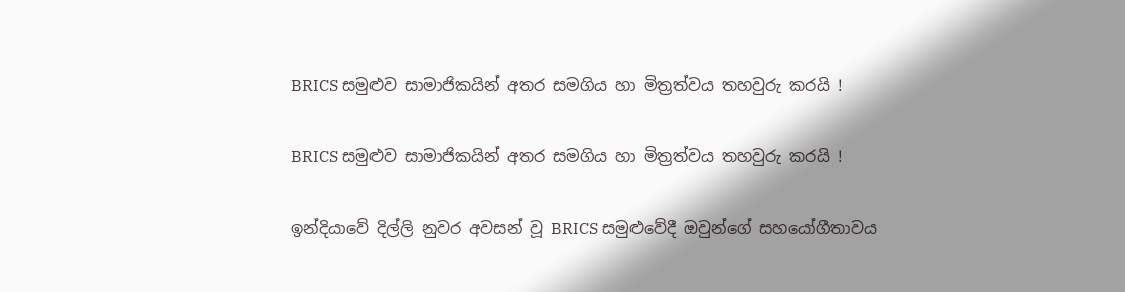BRICS සමුළුව සාමාජිකයින් අතර සමගිය හා මිත්‍රත්වය තහවුරු කරයි !

BRICS සමුළුව සාමාජිකයින් අතර සමගිය හා මිත්‍රත්වය තහවුරු කරයි !

ඉන්දියාවේ දිල්ලි නුවර අවසන් වූ BRICS සමුළුවේදී ඔවුන්ගේ සහයෝගීතාවය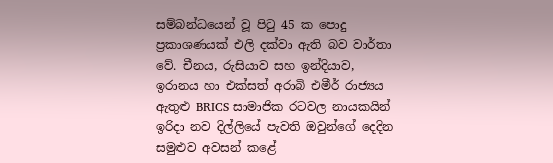සම්බන්ධයෙන් වූ පිටු 45 ක පොදු ප්‍රකාශණයක් එලි දක්වා ඇති බව වාර්තා වේ. චීනය, රුසියාව සහ ඉන්දියාව, ඉරානය හා එක්සත් අරාබි එමීර් රාජ්‍යය ඇතුළු BRICS සාමාජික රටවල නායකයින් ඉරිදා නව දිල්ලියේ පැවති ඔවුන්ගේ දෙදින සමුළුව අවසන් කළේ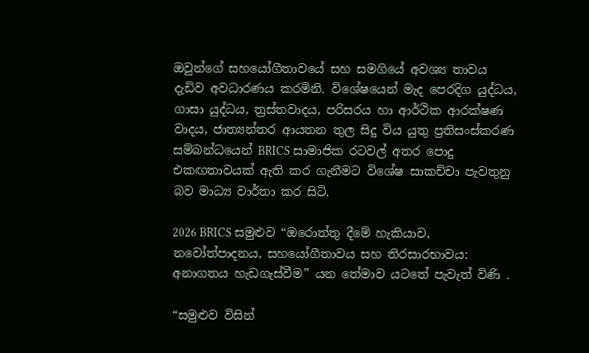ඔවුන්ගේ සහයෝගීතාවයේ සහ සමගියේ අවශ්‍ය තාවය දැඩිව අවධාරණය කරමිනි. විශේෂයෙන් මැද පෙරදිග යුද්ධය, ගාසා යුද්ධය, ත්‍රස්තවාදය, පරිසරය හා ආර්ථික ආරක්ෂණ වාදය, ජාත්‍යන්තර ආයතන තුල සිදු විය යුතු ප්‍රතිසංස්කරණ සම්බන්ධයෙන් BRICS සාමාජික රටවල් අතර පොදු එකඟතාවයක් ඇති කර ගැනීමට විශේෂ සාකච්චා පැවතුනු බව මාධ්‍ය වාර්තා කර සිටි.

2026 BRICS සමුළුව “ඔරොත්තු දීමේ හැකියාව, නවෝත්පාදනය, සහයෝගීතාවය සහ තිරසාරභාවය: අනාගතය හැඩගැස්වීම” යන තේමාව යටතේ පැවැත් විණි .

“සමුළුව විසින්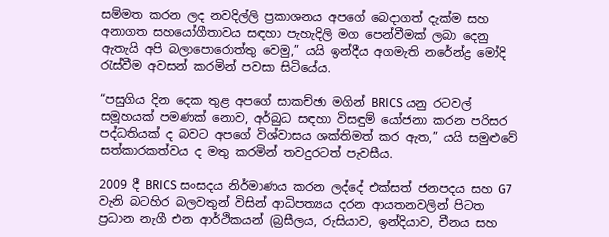සම්මත කරන ලද නවදිල්ලි ප්‍රකාශනය අපගේ බෙදාගත් දැක්ම සහ අනාගත සහයෝගීතාවය සඳහා පැහැදිලි මග පෙන්වීමක් ලබා දෙනු ඇතැයි අපි බලාපොරොත්තු වෙමු,” යයි ඉන්දීය අගමැති නරේන්ද්‍ර මෝදි රැස්වීම අවසන් කරමින් පවසා සිටියේය.

“පසුගිය දින දෙක තුළ අපගේ සාකච්ඡා මගින් BRICS යනු රටවල් සමූහයක් පමණක් නොව, අර්බුධ සඳහා විසඳුම් යෝජනා කරන පරිසර පද්ධතියක් ද බවට අපගේ විශ්වාසය ශක්තිමත් කර ඇත,” යයි සමුළුවේ සත්කාරකත්වය ද මතු කරමින් තවදුරටත් පැවසීය.

2009 දී BRICS සංසදය නිර්මාණය කරන ලද්දේ එක්සත් ජනපදය සහ G7 වැනි බටහිර බලවතුන් විසින් ආධිපත්‍යය දරන ආයතනවලින් පිටත ප්‍රධාන නැගී එන ආර්ථිකයන් (බ්‍රසීලය, රුසියාව, ඉන්දියාව, චීනය සහ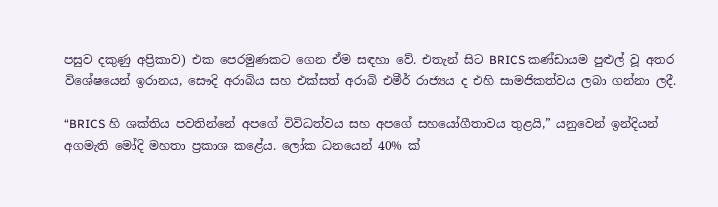පසුව දකුණු අප්‍රිකාව) එක පෙරමුණකට ගෙන ඒම සඳහා වේ. එතැන් සිට BRICS කණ්ඩායම පුළුල් වූ අතර විශේෂයෙන් ඉරානය, සෞදි අරාබිය සහ එක්සත් අරාබි එමීර් රාජ්‍යය ද එහි සාමජිකත්වය ලබා ගන්නා ලදී.

“BRICS හි ශක්තිය පවතින්නේ අපගේ විවිධත්වය සහ අපගේ සහයෝගීතාවය තුළයි,” යනුවෙන් ඉන්දියන් අගමැති මෝදි මහතා ප්‍රකාශ කළේය. ලෝක ධනයෙන් 40% ක්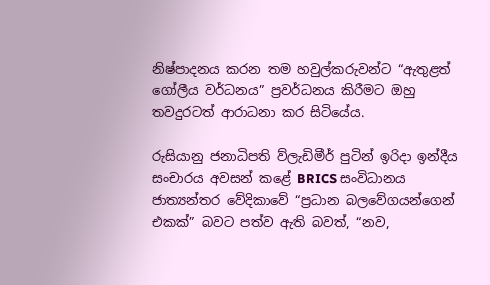නිෂ්පාදනය කරන තම හවුල්කරුවන්ට “ඇතුළත් ගෝලීය වර්ධනය” ප්‍රවර්ධනය කිරීමට ඔහු තවදුරටත් ආරාධනා කර සිටියේය.

රුසියානු ජනාධිපති ව්ලැඩිමීර් පුටින් ඉරිදා ඉන්දීය සංචාරය අවසන් කළේ BRICS සංවිධානය ජාත්‍යන්තර වේදිකාවේ “ප්‍රධාන බලවේගයන්ගෙන් එකක්” බවට පත්ව ඇති බවත්, “නව,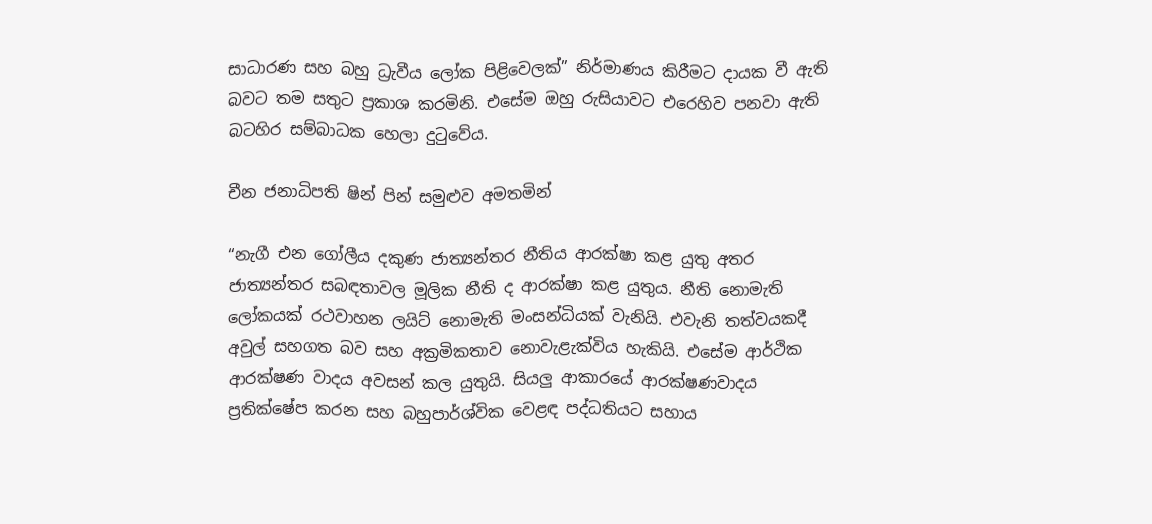සාධාරණ සහ බහු ධ්‍රැවීය ලෝක පිළිවෙලක්” නිර්මාණය කිරීමට දායක වී ඇති බවට තම සතුට ප්‍රකාශ කරමිනි. එසේම ඔහු රුසියාවට එරෙහිව පනවා ඇති බටහිර සම්බාධක හෙලා දුටුවේය.

චීන ජනාධිපති ෂින් පින් සමුළුව අමතමින්

“නැගී එන ගෝලීය දකුණ ජාත්‍යන්තර නීතිය ආරක්ෂා කළ යුතු අතර ජාත්‍යන්තර සබඳතාවල මූලික නීති ද ආරක්ෂා කළ යුතුය. නීති නොමැති ලෝකයක් රථවාහන ලයිට් නොමැති මංසන්ධියක් වැනියි. එවැනි තත්වයකදී අවුල් සහගත බව සහ අක්‍රමිකතාව නොවැළැක්විය හැකියි. එසේම ආර්ථික ආරක්ෂණ වාදය අවසන් කල යුතුයි. සියලු ආකාරයේ ආරක්ෂණවාදය ප්‍රතික්ෂේප කරන සහ බහුපාර්ශ්වික වෙළඳ පද්ධතියට සහාය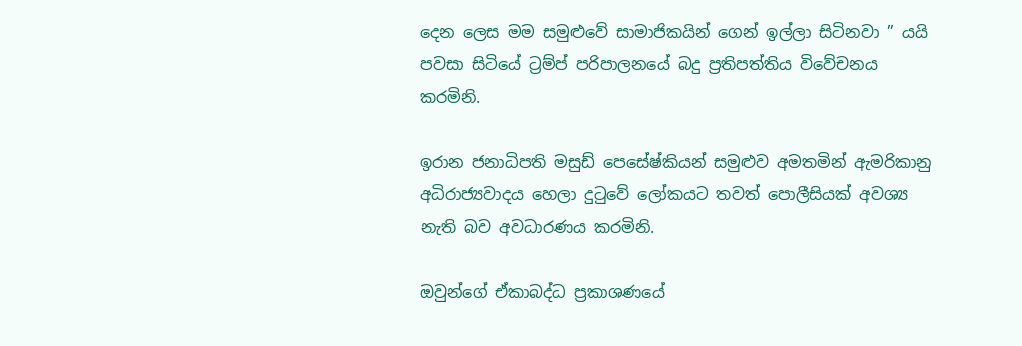දෙන ලෙස මම සමුළුවේ සාමාජිකයින් ගෙන් ඉල්ලා සිටිනවා ” යයි පවසා සිටියේ ට්‍රම්ප් පරිපාලනයේ බදු ප්‍රතිපත්තිය විවේචනය කරමිනි.

ඉරාන ජනාධිපති මසුඩ් පෙසේෂ්කියන් සමුළුව අමතමින් ඇමරිකානු අධිරාජ්‍යවාදය හෙලා දුටුවේ ලෝකයට තවත් පොලීසියක් අවශ්‍ය නැති බව අවධාරණය කරමිනි.

ඔවුන්ගේ ඒකාබද්ධ ප්‍රකාශණයේ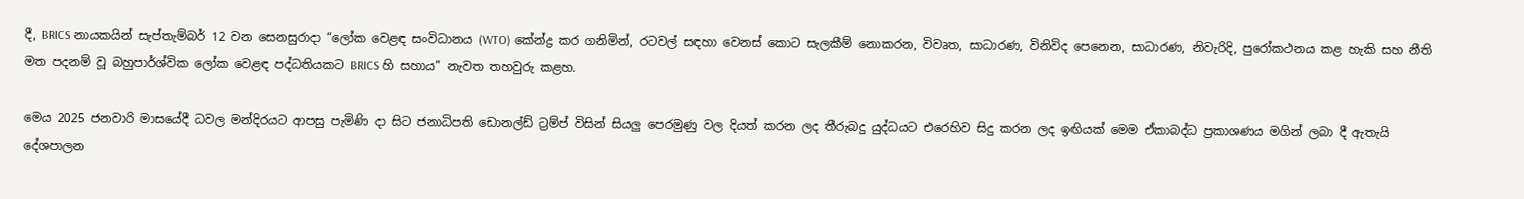දී, BRICS නායකයින් සැප්තැම්බර් 12 වන සෙනසුරාදා “ලෝක වෙළඳ සංවිධානය (WTO) කේන්ද්‍ර කර ගනිමින්, රටවල් සඳහා වෙනස් කොට සැලකීම් නොකරන, විවෘත, සාධාරණ, විනිවිද පෙනෙන, සාධාරණ, නිවැරිදි, පුරෝකථනය කළ හැකි සහ නීති මත පදනම් වූ බහුපාර්ශ්වික ලෝක වෙළඳ පද්ධතියකට BRICS හි සහාය” නැවත තහවුරු කළහ.

මෙය 2025 ජනවාරි මාසයේදී ධවල මන්දිරයට ආපසු පැමිණි දා සිට ජනාධිපති ඩොනල්ඩ් ට්‍රම්ප් විසින් සියලු පෙරමුණු වල දියත් කරන ලද තීරුබදු යුද්ධයට එරෙහිව සිදු කරන ලද ඉඟියක් මෙම ඒකාබද්ධ ප්‍රකාශණය මගින් ලබා දී ඇතැයි දේශපාලන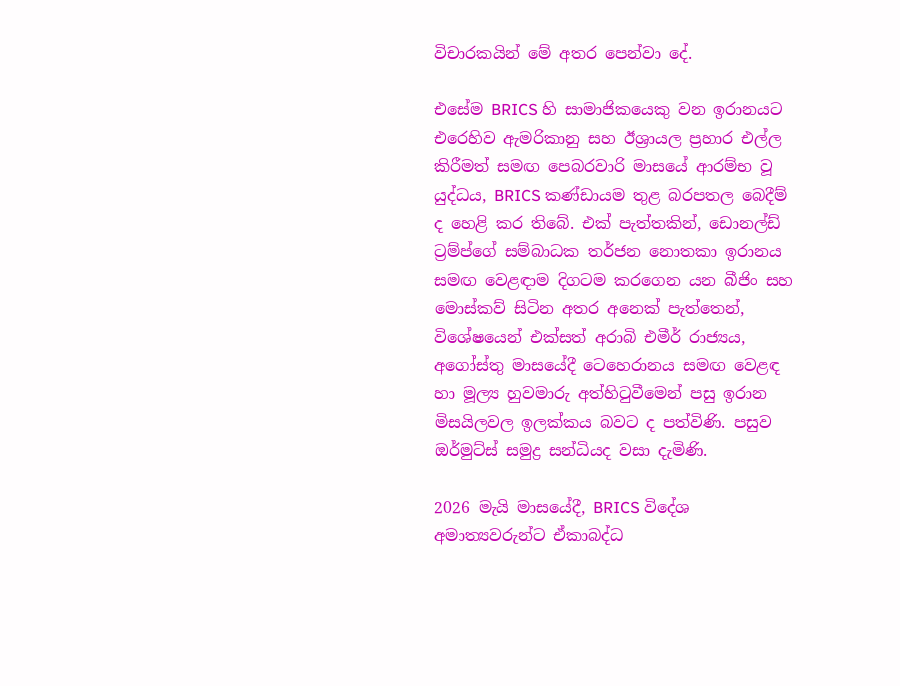විචාරකයින් මේ අතර පෙන්වා දේ.

එසේම BRICS හි සාමාජිකයෙකු වන ඉරානයට එරෙහිව ඇමරිකානු සහ ඊශ්‍රායල ප්‍රහාර එල්ල කිරීමත් සමඟ පෙබරවාරි මාසයේ ආරම්භ වූ යුද්ධය, BRICS කණ්ඩායම තුළ බරපතල බෙදීම් ද හෙළි කර තිබේ. එක් පැත්තකින්, ඩොනල්ඩ් ට්‍රම්ප්ගේ සම්බාධක තර්ජන නොතකා ඉරානය සමඟ වෙළඳාම දිගටම කරගෙන යන බීජිං සහ මොස්කව් සිටින අතර අනෙක් පැත්තෙන්, විශේෂයෙන් එක්සත් අරාබි එමීර් රාජ්‍යය, අගෝස්තු මාසයේදී ටෙහෙරානය සමඟ වෙළඳ හා මූල්‍ය හුවමාරු අත්හිටුවීමෙන් පසු ඉරාන මිසයිලවල ඉලක්කය බවට ද පත්විණි. පසුව ඔර්මුට්ස් සමුද්‍ර සන්ධියද වසා දැමිණි.

2026 මැයි මාසයේදී, BRICS විදේශ අමාත්‍යවරුන්ට ඒකාබද්ධ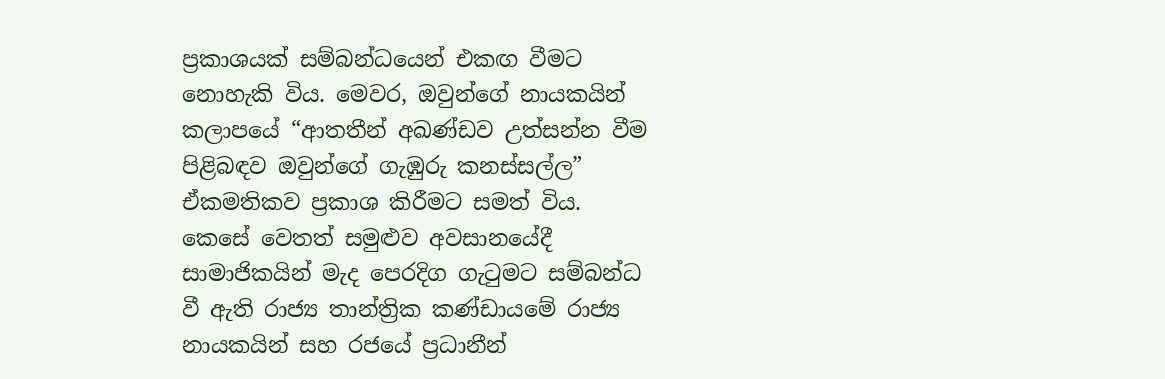ප්‍රකාශයක් සම්බන්ධයෙන් එකඟ වීමට නොහැකි විය. මෙවර, ඔවුන්ගේ නායකයින් කලාපයේ “ආතතීන් අඛණ්ඩව උත්සන්න වීම පිළිබඳව ඔවුන්ගේ ගැඹුරු කනස්සල්ල” ඒකමතිකව ප්‍රකාශ කිරීමට සමත් විය. කෙසේ වෙතත් සමුළුව අවසානයේදී සාමාජිකයින් මැද පෙරදිග ගැටුමට සම්බන්ධ වී ඇති රාජ්‍ය තාන්ත්‍රික කණ්ඩායමේ රාජ්‍ය නායකයින් සහ රජයේ ප්‍රධානීන්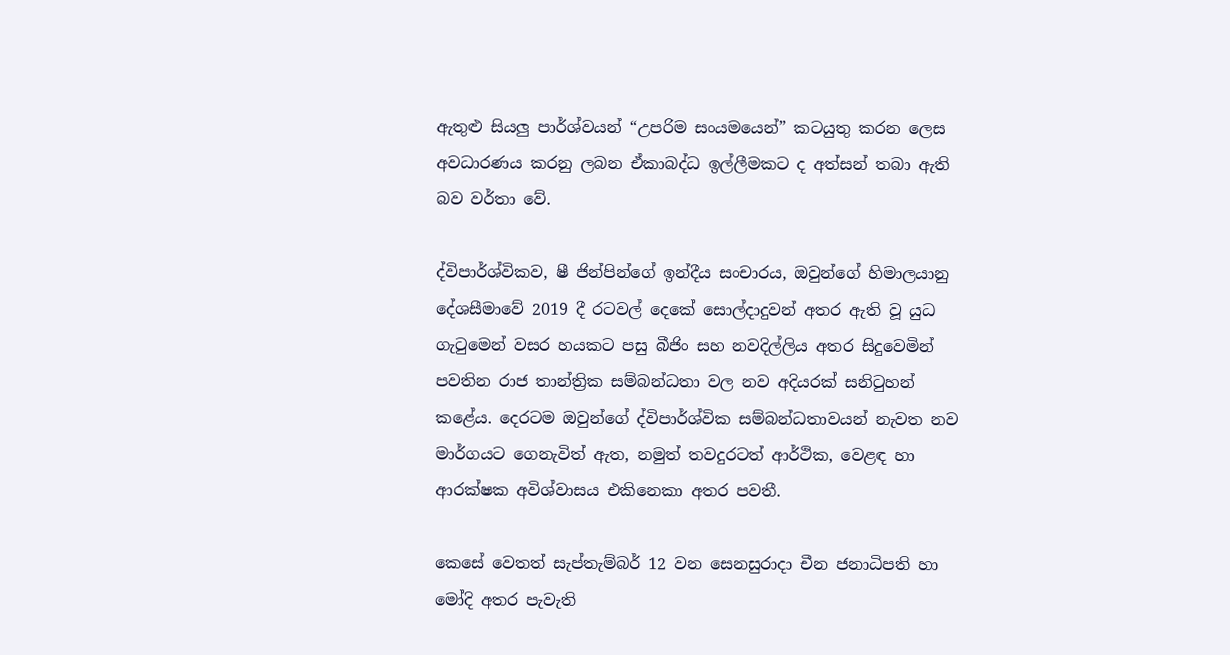ඇතුළු සියලු පාර්ශ්වයන් “උපරිම සංයමයෙන්” කටයුතු කරන ලෙස අවධාරණය කරනු ලබන ඒකාබද්ධ ඉල්ලීමකට ද අත්සන් තබා ඇති බව වර්තා වේ.

ද්විපාර්ශ්විකව, ෂී ජින්පින්ගේ ඉන්දීය සංචාරය, ඔවුන්ගේ හිමාලයානු දේශසීමාවේ 2019 දී රටවල් දෙකේ සොල්දාදුවන් අතර ඇති වූ යුධ ගැටුමෙන් වසර හයකට පසු බීජිං සහ නවදිල්ලිය අතර සිදුවෙමින් පවතින රාජ තාන්ත්‍රික සම්බන්ධතා වල නව අදියරක් සනිටුහන් කළේය. දෙරටම ඔවුන්ගේ ද්විපාර්ශ්වික සම්බන්ධතාවයන් නැවත නව මාර්ගයට ගෙනැවිත් ඇත, නමුත් තවදුරටත් ආර්ථික, වෙළඳ හා ආරක්ෂක අවිශ්වාසය එකිනෙකා අතර පවතී.

කෙසේ වෙතත් සැප්තැම්බර් 12 වන සෙනසුරාදා චීන ජනාධිපති හා මෝදි අතර පැවැති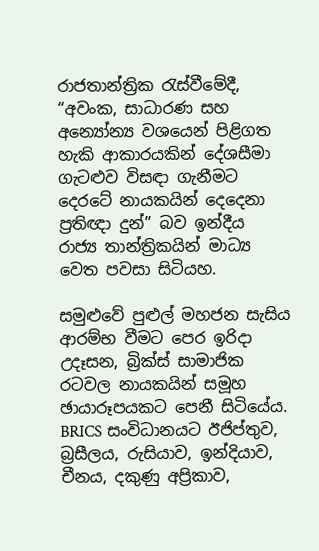රාජතාන්ත්‍රික රැස්වීමේදී, “අවංක, සාධාරණ සහ අන්‍යෝන්‍ය වශයෙන් පිළිගත හැකි ආකාරයකින් දේශසීමා ගැටළුව විසඳා ගැනීමට දෙරටේ නායකයින් දෙදෙනා ප්‍රතිඥා දුන්” බව ඉන්දීය රාජ්‍ය තාන්ත්‍රිකයින් මාධ්‍ය වෙත පවසා සිටියහ.

සමුළුවේ පුළුල් මහජන සැසිය ආරම්භ වීමට පෙර ඉරිදා උදෑසන, බ්‍රික්ස් සාමාජික රටවල නායකයින් සමූහ ඡායාරූපයකට පෙනී සිටියේය. BRICS සංවිධානයට ඊජිප්තුව, බ්‍රසීලය, රුසියාව, ඉන්දියාව, චීනය, දකුණු අප්‍රිකාව,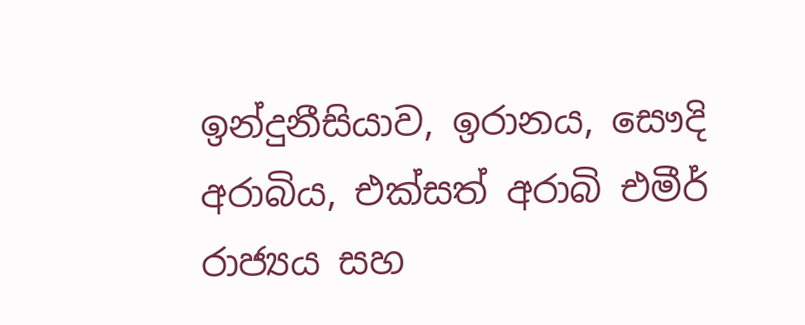ඉන්දුනීසියාව, ඉරානය, සෞදි අරාබිය, එක්සත් අරාබි එමීර් රාජ්‍යය සහ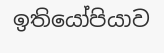ඉතියෝපියාව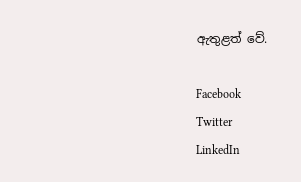ඇතුළත් වේ.

Facebook
Twitter
LinkedIn